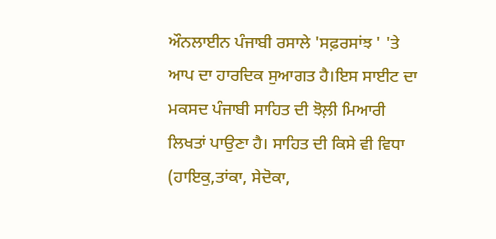ਔਨਲਾਈਨ ਪੰਜਾਬੀ ਰਸਾਲੇ 'ਸਫ਼ਰਸਾਂਝ ' 'ਤੇ ਆਪ ਦਾ ਹਾਰਦਿਕ ਸੁਆਗਤ ਹੈ।ਇਸ ਸਾਈਟ ਦਾ ਮਕਸਦ ਪੰਜਾਬੀ ਸਾਹਿਤ ਦੀ ਝੋਲ਼ੀ ਮਿਆਰੀ ਲਿਖਤਾਂ ਪਾਉਣਾ ਹੈ। ਸਾਹਿਤ ਦੀ ਕਿਸੇ ਵੀ ਵਿਧਾ (ਹਾਇਕੁ,ਤਾਂਕਾ, ਸੇਦੋਕਾ,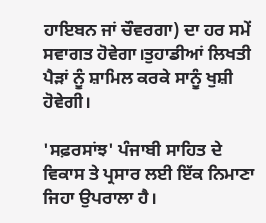ਹਾਇਬਨ ਜਾਂ ਚੌਵਰਗਾ) ਦਾ ਹਰ ਸਮੇਂ ਸਵਾਗਤ ਹੋਵੇਗਾ।ਤੁਹਾਡੀਆਂ ਲਿਖਤੀ ਪੈੜਾਂ ਨੂੰ ਸ਼ਾਮਿਲ ਕਰਕੇ ਸਾਨੂੰ ਖੁਸ਼ੀ ਹੋਵੇਗੀ।

'ਸਫ਼ਰਸਾਂਝ' ਪੰਜਾਬੀ ਸਾਹਿਤ ਦੇ ਵਿਕਾਸ ਤੇ ਪ੍ਰਸਾਰ ਲਈ ਇੱਕ ਨਿਮਾਣਾ ਜਿਹਾ ਉਪਰਾਲਾ ਹੈ।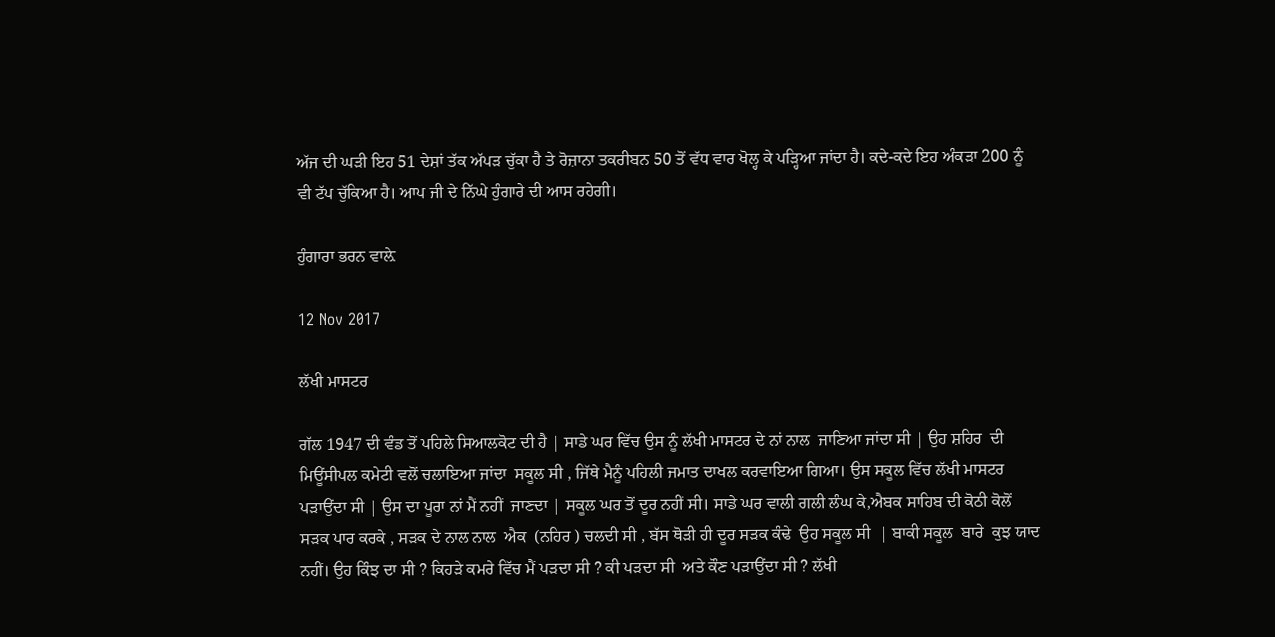ਅੱਜ ਦੀ ਘੜੀ ਇਹ 51 ਦੇਸ਼ਾਂ ਤੱਕ ਅੱਪੜ ਚੁੱਕਾ ਹੈ ਤੇ ਰੋਜ਼ਾਨਾ ਤਕਰੀਬਨ 50 ਤੋਂ ਵੱਧ ਵਾਰ ਖੋਲ੍ਹ ਕੇ ਪੜ੍ਹਿਆ ਜਾਂਦਾ ਹੈ। ਕਦੇ-ਕਦੇ ਇਹ ਅੰਕੜਾ 200 ਨੂੰ ਵੀ ਟੱਪ ਚੁੱਕਿਆ ਹੈ। ਆਪ ਜੀ ਦੇ ਨਿੱਘੇ ਹੁੰਗਾਰੇ ਦੀ ਆਸ ਰਹੇਗੀ।

ਹੁੰਗਾਰਾ ਭਰਨ ਵਾਲ਼ੇ

12 Nov 2017

ਲੱਖੀ ਮਾਸਟਰ

ਗੱਲ 1947 ਦੀ ਵੰਡ ਤੋਂ ਪਹਿਲੇ ਸਿਆਲਕੋਟ ਦੀ ਹੈ | ਸਾਡੇ ਘਰ ਵਿੱਚ ਉਸ ਨੂੰ ਲੱਖੀ ਮਾਸਟਰ ਦੇ ਨਾਂ ਨਾਲ  ਜਾਣਿਆ ਜਾਂਦਾ ਸੀ | ਉਹ ਸ਼ਹਿਰ  ਦੀ ਮਿਊਂਸੀਪਲ ਕਮੇਟੀ ਵਲੋਂ ਚਲਾਇਆ ਜਾਂਦਾ  ਸਕੂਲ ਸੀ , ਜਿੱਥੇ ਮੈਨੂੰ ਪਹਿਲੀ ਜਮਾਤ ਦਾਖਲ ਕਰਵਾਇਆ ਗਿਆ। ਉਸ ਸਕੂਲ ਵਿੱਚ ਲੱਖੀ ਮਾਸਟਰ  ਪੜਾਉਂਦਾ ਸੀ | ਉਸ ਦਾ ਪੂਰਾ ਨਾਂ ਮੈਂ ਨਹੀਂ  ਜਾਣਦਾ | ਸਕੂਲ ਘਰ ਤੋਂ ਦੂਰ ਨਹੀਂ ਸੀ। ਸਾਡੇ ਘਰ ਵਾਲੀ ਗਲੀ ਲੰਘ ਕੇ,ਐਬਕ ਸਾਹਿਬ ਦੀ ਕੋਠੀ ਕੋਲੋਂ ਸੜਕ ਪਾਰ ਕਰਕੇ , ਸੜਕ ਦੇ ਨਾਲ ਨਾਲ  ਐਕ  (ਨਹਿਰ ) ਚਲਦੀ ਸੀ , ਬੱਸ ਥੋੜੀ ਹੀ ਦੂਰ ਸੜਕ ਕੰਢੇ  ਉਹ ਸਕੂਲ ਸੀ  | ਬਾਕੀ ਸਕੂਲ  ਬਾਰੇ  ਕੁਝ ਯਾਦ ਨਹੀਂ। ਉਹ ਕਿੰਝ ਦਾ ਸੀ ? ਕਿਹੜੇ ਕਮਰੇ ਵਿੱਚ ਮੈਂ ਪੜਦਾ ਸੀ ? ਕੀ ਪੜਦਾ ਸੀ  ਅਤੇ ਕੌਣ ਪੜਾਉਂਦਾ ਸੀ ? ਲੱਖੀ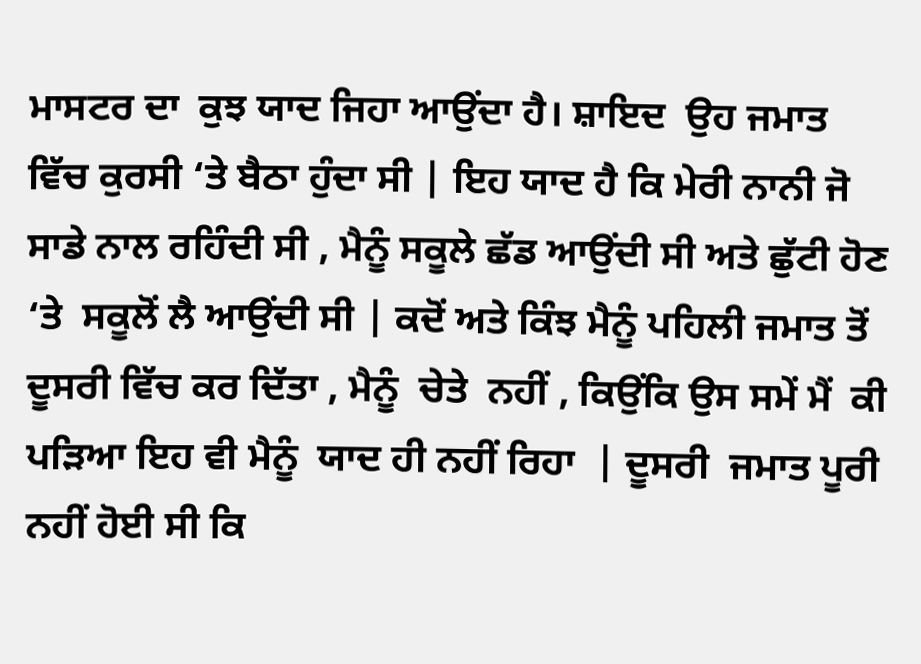ਮਾਸਟਰ ਦਾ  ਕੁਝ ਯਾਦ ਜਿਹਾ ਆਉਂਦਾ ਹੈ। ਸ਼ਾਇਦ  ਉਹ ਜਮਾਤ ਵਿੱਚ ਕੁਰਸੀ ‘ਤੇ ਬੈਠਾ ਹੁੰਦਾ ਸੀ | ਇਹ ਯਾਦ ਹੈ ਕਿ ਮੇਰੀ ਨਾਨੀ ਜੋ ਸਾਡੇ ਨਾਲ ਰਹਿੰਦੀ ਸੀ , ਮੈਨੂੰ ਸਕੂਲੇ ਛੱਡ ਆਉਂਦੀ ਸੀ ਅਤੇ ਛੁੱਟੀ ਹੋਣ ‘ਤੇ  ਸਕੂਲੋਂ ਲੈ ਆਉਂਦੀ ਸੀ | ਕਦੋਂ ਅਤੇ ਕਿੰਝ ਮੈਨੂੰ ਪਹਿਲੀ ਜਮਾਤ ਤੋਂ ਦੂਸਰੀ ਵਿੱਚ ਕਰ ਦਿੱਤਾ , ਮੈਨੂੰ  ਚੇਤੇ  ਨਹੀਂ , ਕਿਉਂਕਿ ਉਸ ਸਮੇਂ ਮੈਂ  ਕੀ ਪੜਿਆ ਇਹ ਵੀ ਮੈਨੂੰ  ਯਾਦ ਹੀ ਨਹੀਂ ਰਿਹਾ  | ਦੂਸਰੀ  ਜਮਾਤ ਪੂਰੀ ਨਹੀਂ ਹੋਈ ਸੀ ਕਿ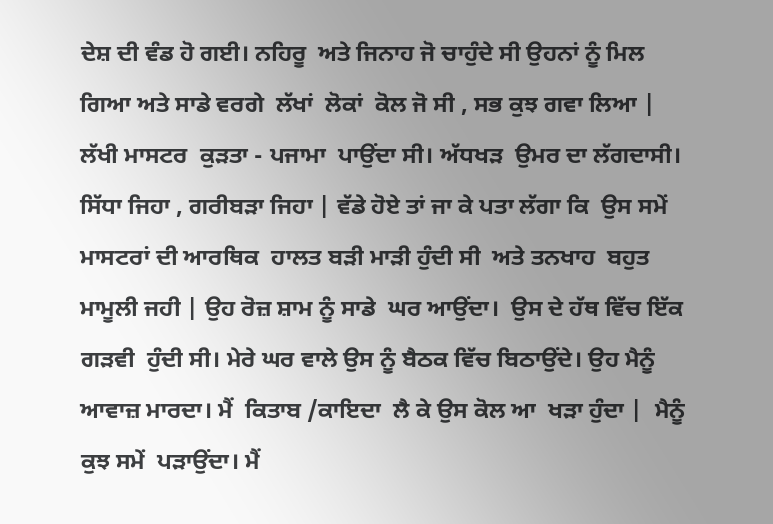ਦੇਸ਼ ਦੀ ਵੰਡ ਹੋ ਗਈ। ਨਹਿਰੂ  ਅਤੇ ਜਿਨਾਹ ਜੋ ਚਾਹੁੰਦੇ ਸੀ ਉਹਨਾਂ ਨੂੰ ਮਿਲ ਗਿਆ ਅਤੇ ਸਾਡੇ ਵਰਗੇ  ਲੱਖਾਂ  ਲੋਕਾਂ  ਕੋਲ ਜੋ ਸੀ , ਸਭ ਕੁਝ ਗਵਾ ਲਿਆ |
ਲੱਖੀ ਮਾਸਟਰ  ਕੁੜਤਾ - ਪਜਾਮਾ  ਪਾਉਂਦਾ ਸੀ। ਅੱਧਖੜ  ਉਮਰ ਦਾ ਲੱਗਦਾਸੀ। ਸਿੱਧਾ ਜਿਹਾ , ਗਰੀਬੜਾ ਜਿਹਾ | ਵੱਡੇ ਹੋਏ ਤਾਂ ਜਾ ਕੇ ਪਤਾ ਲੱਗਾ ਕਿ  ਉਸ ਸਮੇਂ ਮਾਸਟਰਾਂ ਦੀ ਆਰਥਿਕ  ਹਾਲਤ ਬੜੀ ਮਾੜੀ ਹੁੰਦੀ ਸੀ  ਅਤੇ ਤਨਖਾਹ  ਬਹੁਤ ਮਾਮੂਲੀ ਜਹੀ | ਉਹ ਰੋਜ਼ ਸ਼ਾਮ ਨੂੰ ਸਾਡੇ  ਘਰ ਆਉਂਦਾ।  ਉਸ ਦੇ ਹੱਥ ਵਿੱਚ ਇੱਕ ਗੜਵੀ  ਹੁੰਦੀ ਸੀ। ਮੇਰੇ ਘਰ ਵਾਲੇ ਉਸ ਨੂੰ ਬੈਠਕ ਵਿੱਚ ਬਿਠਾਉਂਦੇ। ਉਹ ਮੈਨੂੰ ਆਵਾਜ਼ ਮਾਰਦਾ। ਮੈਂ  ਕਿਤਾਬ /ਕਾਇਦਾ  ਲੈ ਕੇ ਉਸ ਕੋਲ ਆ  ਖੜਾ ਹੁੰਦਾ |  ਮੈਨੂੰ  ਕੁਝ ਸਮੇਂ  ਪੜਾਉਂਦਾ। ਮੈਂ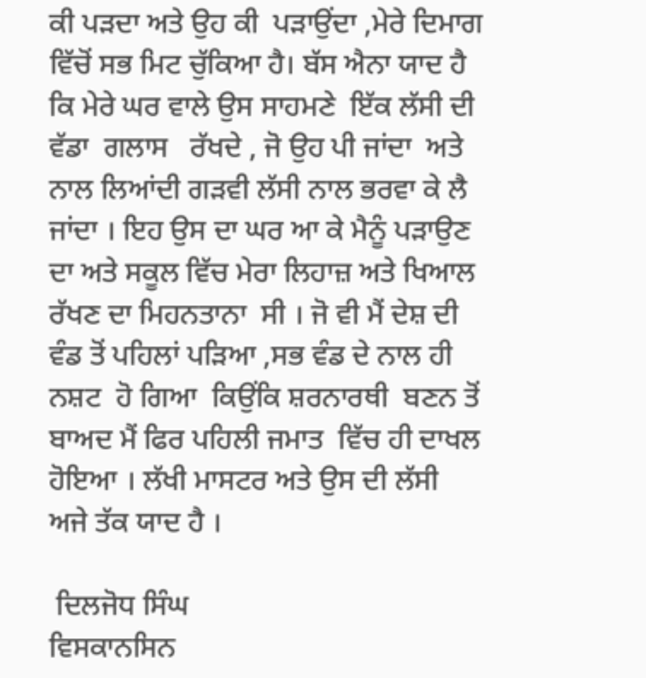ਕੀ ਪੜਦਾ ਅਤੇ ਉਹ ਕੀ  ਪੜਾਉਂਦਾ ,ਮੇਰੇ ਦਿਮਾਗ ਵਿੱਚੋਂ ਸਭ ਮਿਟ ਚੁੱਕਿਆ ਹੈ। ਬੱਸ ਐਨਾ ਯਾਦ ਹੈ ਕਿ ਮੇਰੇ ਘਰ ਵਾਲੇ ਉਸ ਸਾਹਮਣੇ  ਇੱਕ ਲੱਸੀ ਦੀ ਵੱਡਾ  ਗਲਾਸ   ਰੱਖਦੇ , ਜੋ ਉਹ ਪੀ ਜਾਂਦਾ  ਅਤੇ ਨਾਲ ਲਿਆਂਦੀ ਗੜਵੀ ਲੱਸੀ ਨਾਲ ਭਰਵਾ ਕੇ ਲੈ ਜਾਂਦਾ । ਇਹ ਉਸ ਦਾ ਘਰ ਆ ਕੇ ਮੈਨੂੰ ਪੜਾਉਣ ਦਾ ਅਤੇ ਸਕੂਲ ਵਿੱਚ ਮੇਰਾ ਲਿਹਾਜ਼ ਅਤੇ ਖਿਆਲ ਰੱਖਣ ਦਾ ਮਿਹਨਤਾਨਾ  ਸੀ । ਜੋ ਵੀ ਮੈਂ ਦੇਸ਼ ਦੀ ਵੰਡ ਤੋਂ ਪਹਿਲਾਂ ਪੜਿਆ ,ਸਭ ਵੰਡ ਦੇ ਨਾਲ ਹੀ ਨਸ਼ਟ  ਹੋ ਗਿਆ  ਕਿਉਂਕਿ ਸ਼ਰਨਾਰਥੀ  ਬਣਨ ਤੋਂ ਬਾਅਦ ਮੈਂ ਫਿਰ ਪਹਿਲੀ ਜਮਾਤ  ਵਿੱਚ ਹੀ ਦਾਖਲ ਹੋਇਆ । ਲੱਖੀ ਮਾਸਟਰ ਅਤੇ ਉਸ ਦੀ ਲੱਸੀ  ਅਜੇ ਤੱਕ ਯਾਦ ਹੈ ।

 ਦਿਲਜੋਧ ਸਿੰਘ
ਵਿਸਕਾਨਸਿਨ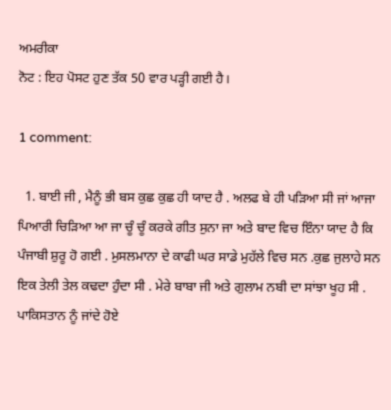ਅਮਰੀਕਾ
ਨੋਟ : ਇਹ ਪੋਸਟ ਹੁਣ ਤੱਕ 50 ਵਾਰ ਪੜ੍ਹੀ ਗਈ ਹੈ।

1 comment:

  1. ਬਾਈ ਜੀ , ਮੈਨੂੰ ਭੀ ਬਸ ਕੁਛ ਕੁਛ ਹੀ ਯਾਦ ਹੈ . ਅਲਫ ਬੇ ਹੀ ਪੜਿਆ ਸੀ ਜਾਂ ਆਜਾ ਪਿਆਰੀ ਚਿੜਿਆ ਆ ਜਾ ਚੂੰ ਚੂੰ ਕਰਕੇ ਗੀਤ ਸੁਨਾ ਜਾ ਅਤੇ ਬਾਦ ਵਿਚ ਇੰਨਾ ਯਾਦ ਹੈ ਕਿ ਪੰਜਾਬੀ ਸ਼ੁਰੂ ਹੋ ਗਈ . ਮੁਸਲਮਾਨਾ ਦੇ ਕਾਫੀ ਘਰ ਸਾਡੇ ਮੁਹੱਲੇ ਵਿਚ ਸਨ .ਕੁਛ ਜੁਲਾਹੇ ਸਨ ਇਕ ਤੇਲੀ ਤੇਲ ਕਢਦਾ ਹੁੰਦਾ ਸੀ . ਮੇਰੇ ਬਾਬਾ ਜੀ ਅਤੇ ਗੁਲਾਮ ਨਬੀ ਦਾ ਸਾਂਝਾ ਖੂਹ ਸੀ . ਪਾਕਿਸਤਾਨ ਨੂੰ ਜਾਂਦੇ ਹੋਏ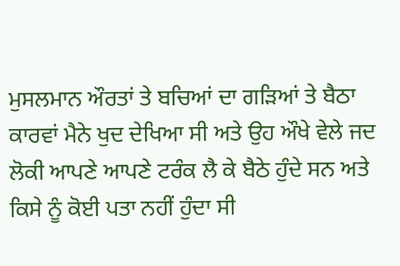ਮੁਸਲਮਾਨ ਔਰਤਾਂ ਤੇ ਬਚਿਆਂ ਦਾ ਗੜਿਆਂ ਤੇ ਬੈਠਾ ਕਾਰਵਾਂ ਮੈਨੇ ਖੁਦ ਦੇਖਿਆ ਸੀ ਅਤੇ ਉਹ ਔਖੇ ਵੇਲੇ ਜਦ ਲੋਕੀ ਆਪਣੇ ਆਪਣੇ ਟਰੰਕ ਲੈ ਕੇ ਬੈਠੇ ਹੁੰਦੇ ਸਨ ਅਤੇ ਕਿਸੇ ਨੂੰ ਕੋਈ ਪਤਾ ਨਹੀਂ ਹੁੰਦਾ ਸੀ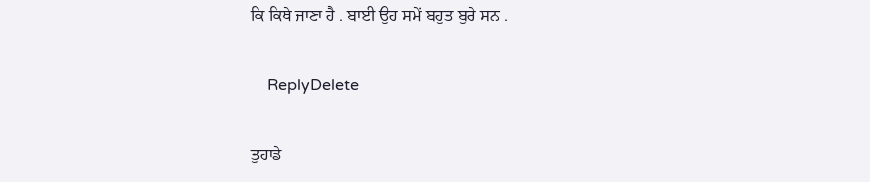ਕਿ ਕਿਥੇ ਜਾਣਾ ਹੈ . ਬਾਈ ਉਹ ਸਮੇਂ ਬਹੁਤ ਬੁਰੇ ਸਨ .

    ReplyDelete

ਤੁਹਾਡੇ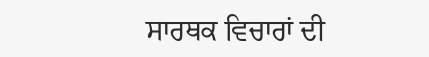ਸਾਰਥਕ ਵਿਚਾਰਾਂ ਦੀ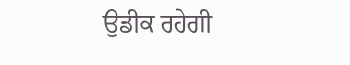ਉਡੀਕ ਰਹੇਗੀ